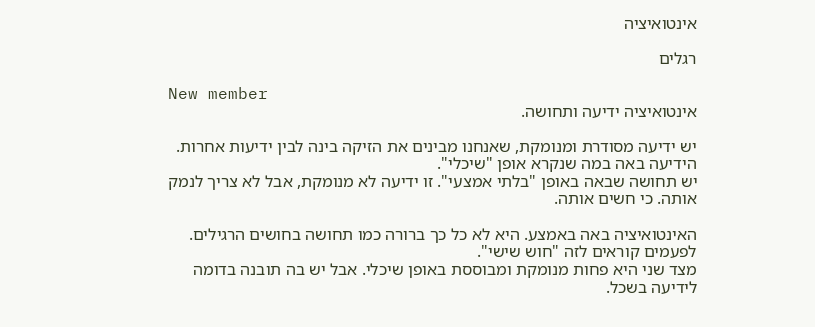אינטואיציה

רגלים

New member
אינטואיציה ידיעה ותחושה.

יש ידיעה מסודרת ומנומקת, שאנחנו מבינים את הזיקה בינה לבין ידיעות אחרות. הידיעה באה במה שנקרא אופן "שיכלי".
יש תחושה שבאה באופן "בלתי אמצעי". זו ידיעה לא מנומקת, אבל לא צריך לנמק אותה. כי חשים אותה.

האינטואיציה באה באמצע. היא לא כל כך ברורה כמו תחושה בחושים הרגילים. לפעמים קוראים לזה "חוש שישי".
מצד שני היא פחות מנומקת ומבוססת באופן שיכלי. אבל יש בה תובנה בדומה לידיעה בשכל.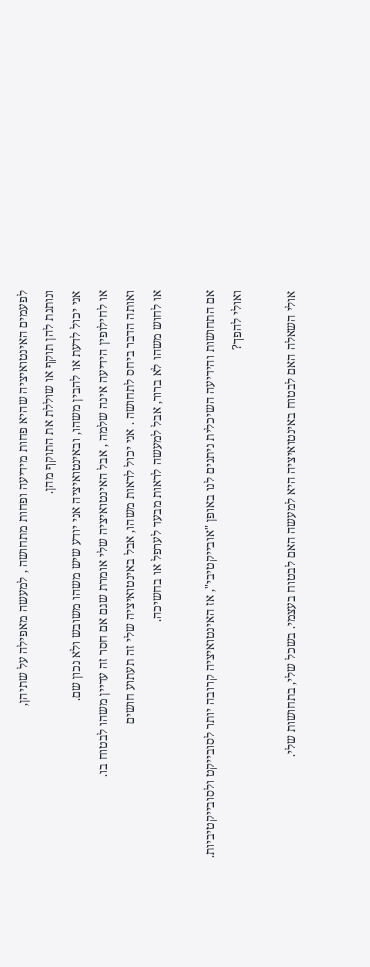לפעמים האינטואיציה שהיא פחות מידיעה ופחות מתחושה , למעשה מאפילה על שתיהן,
ונותנת להן תוקף או שוללת את התוקף מהן.
אני יכול לדעת או להבין משהו, ובאינטואיציה אני יודע שיש משהו משובש ולא נכון שם.
או לחילופין הידיעה אינה שלמה , אבל האינטואיציה שלי אומרת שגם אם חסר זה עדיין משהו לבטוח בו.
ואותה הדבר ביחס לתחושה . אני יכול לראות משהו, אבל באינטואיציה שלי זה תעתוע חושים
או לחוש משהו לא ברור, אבל למעשה לראות מבעד לערפל או בחשיכה.

אם התחושות והידיעה השיכלית ניתנים לנו באופן "אובייקטיבי", אז האינטואיציה קרובה יותר לסובייקט ולסובייקטיביות.
ואולי להפך?

אולי השאלה האם לבטוח באינטואיציה היא למעשה האם לבטוח בעצמי. בשכל שלי, בתחושות שלי.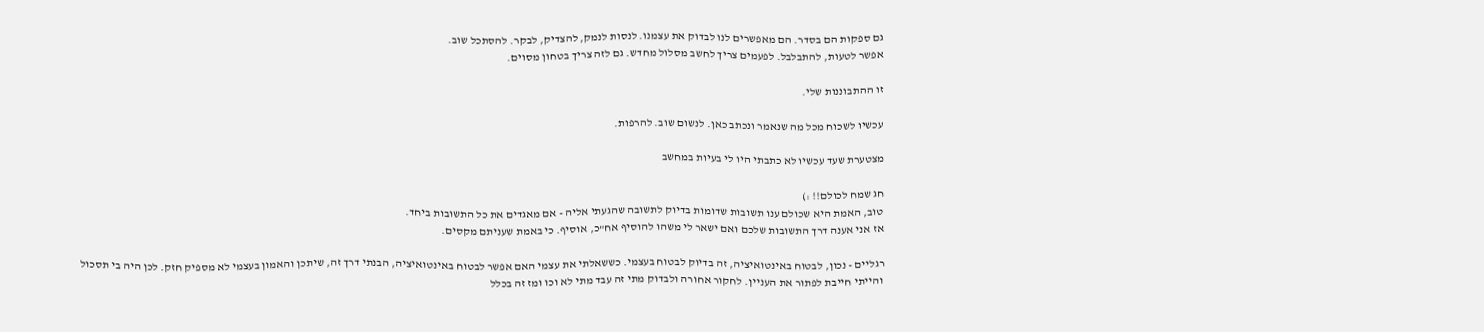גם ספקות הם בסדר. הם מאפשרים לנו לבדוק את עצמנו. לנסות לנמק, להצדיק, לבקר. להסתכל שוב.
אפשר לטעות, להתבלבל. לפעמים צריך לחשב מסלול מחדש. גם לזה צריך בטחון מסוים.

זו ההתבוננות שלי.

עכשיו לשכוח מכל מה שנאמר ונכתב כאן. לנשום שוב. להרפות.

מצטערת שעד עכשיו לא כתבתי היו לי בעיות במחשב

חג שמח לכולם!! :)
טוב, האמת היא שכולם ענו תשובות שדומות בדיוק לתשובה שהגעתי אליה - אם מאגדים את כל התשובות ביחד.
אז אני אענה דרך התשובות שלכם ואם ישאר לי משהו להוסיף אח"כ, אוסיף. כי באמת שעניתם מקסים.

רגליים - נכון, לבטוח באינטואיציה, זה בדיוק לבטוח בעצמי. כששאלתי את עצמי האם אפשר לבטוח באינטואיציה, הבנתי דרך זה, שיתכן והאמון בעצמי לא מספיק חזק. לכן היה בי תסכול והייתי חייבת לפתור את העניין. לחקור אחורה ולבדוק מתי זה עבד מתי לא וכו ומז זה בכלל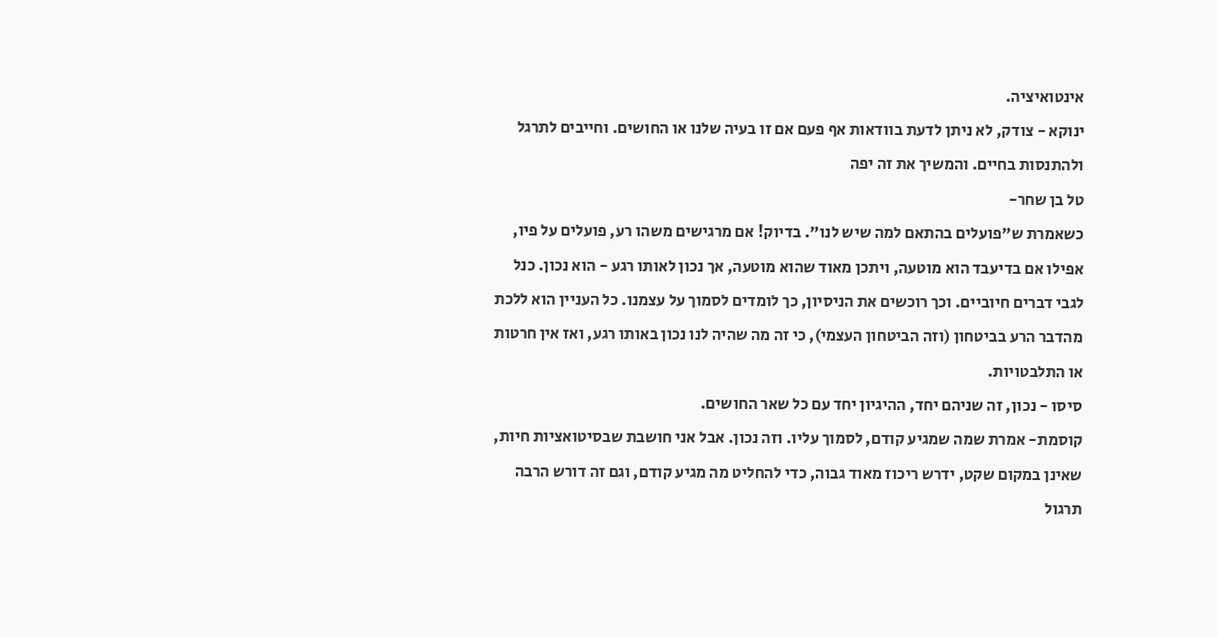אינטואיציה.
ינוקא - צודק, לא ניתן לדעת בוודאות אף פעם אם זו בעיה שלנו או החושים. וחייבים לתרגל ולהתנסות בחיים. והמשיך את זה יפה
טל בן שחר-
כשאמרת ש"פועלים בהתאם למה שיש לנו". בדיוק! אם מרגישים משהו רע, פועלים על פיו, אפילו אם בדיעבד הוא מוטעה, ויתכן מאוד שהוא מוטעה, אך נכון לאותו רגע - הוא נכון. כנל לגבי דברים חיוביים. וכך רוכשים את הניסיון, כך לומדים לסמוך על עצמנו. כל העניין הוא ללכת מהדבר הרע בביטחון (וזה הביטחון העצמי), כי זה מה שהיה לנו נכון באותו רגע, ואז אין חרטות או התלבטויות.
סיסו - נכון, זה שניהם יחד, ההיגיון יחד עם כל שאר החושים.
קוסמת- אמרת שמה שמגיע קודם, לסמוך עליו. וזה נכון. אבל אני חושבת שבסיטואציות חיות, שאינן במקום שקט, ידרש ריכוז מאוד גבוה, כדי להחליט מה מגיע קודם, וגם זה דורש הרבה תרגול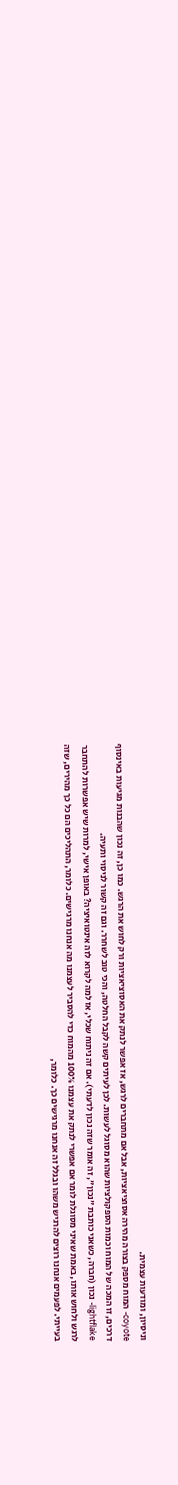וניסיון, ומודעות עצמית.
coyote- המוח מספק בצורה מהירה אסוציאציות, אבל אם מתחברים לרגש, אז אפשר לנתק את האסוציאציות ורק לחוש את הרגש. כמו כן, זה נכון שהבנות מגיעות באינסוף דרכים, זו המכה של המוח וכמות הספקולציות שהוא מסוגל לעשות. לכן לעיתים קשה לקבל החלטה, והכי טוב לשחרר. וגם זה קשור לניסוי ותעיה.
lightflake- נכון (חברה, כשאני כותבת "נכון", זה אומר שזה נכון לדעתי). אם זה ניתוח שכלי, אז למה לקרוא לזה אינטואיציה? באופן אישי, למרות שיש אפשרות להתחבר לרגש ולחוש אותו, באמת שאיני מסוגלת לומר אם אפשרי לנתק את עצמנו 100% מהמוח כדי להסביר לעצמנו מה אנחנו מרגישים. כלומר, התהליכים הם כל כך מהירים, שזה בעייתי. לפעמים אנחנו רוצים להרגיש משהו ובגלל זה אנחנו מרגישים כך. כלומר,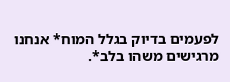לפעמים בדיוק בגלל המוח* אנחנו מרגישים משהו בלב*.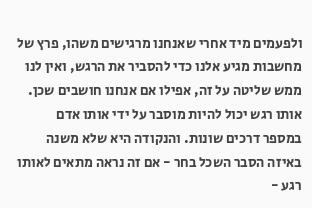ולפעמים מיד אחרי שאנחנו מרגישים משהו, פרץ של מחשבות מגיע אלנו כדי להסביר את הרגש, ואין לנו ממש שליטה על זה, אפילו אם אנחנו חושבים שכן. אותו רגש יכול להיות מוסבר על ידי אותו אדם במספר דרכים שונות. והנקודה היא שלא משנה באיזה הסבר השכל בחר - אם זה נראה מתאים לאותו רגע -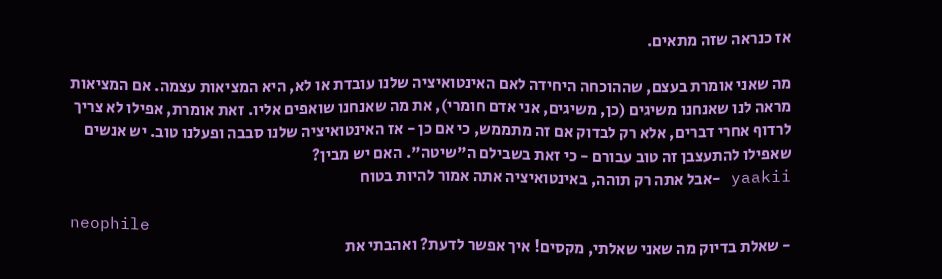אז כנראה שזה מתאים.

מה שאני אומרת בעצם, שההוכחה היחידה לאם האינטואיציה שלנו עובדת או לא, היא המציאות עצמה. אם המציאות מראה לנו שאנחנו משיגים (כן, משיגים, אני אדם חומרי), את מה שאנחנו שואפים אליו. זאת אומרת, אפילו לא צריך לרדוף אחרי דברים, אלא רק לבדוק אם זה מתממש, כי אם כן - אז האינטואיציה שלנו סבבה ופעלנו טוב. יש אנשים שאפילו להתעצבן זה טוב עבורם - כי זאת בשבילם ה"שיטה". האם יש מבין?
yaakii -אבל אתה רק תוהה, באינטואיציה אתה אמור להיות בטוח

neophile
- שאלת בדיוק מה שאני שאלתי, מקסים! איך אפשר לדעת? ואהבתי את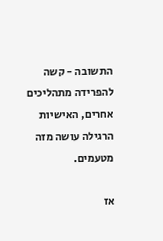התשובה - קשה להפרידה מתהליכים אחרים, האישיות הרגילה עושה מזה מטעמים.

אז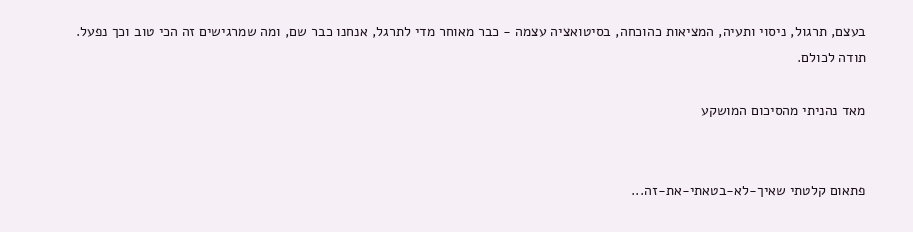בעצם, תרגול, ניסוי ותעיה, המציאות כהוכחה, בסיטואציה עצמה - כבר מאוחר מדי לתרגל, אנחנו כבר שם, ומה שמרגישים זה הכי טוב וכך נפעל.
תודה לכולם.

מאד נהניתי מהסיכום המושקע


פתאום קלטתי שאיך-לא-בטאתי-את-זה...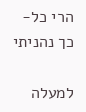הרי כל-כך נהניתי

למעלה